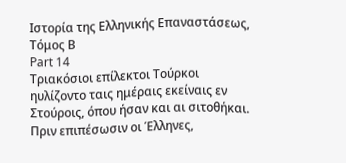Ιστορία της Ελληνικής Επαναστάσεως, Τόμος Β
Part 14
Τριακόσιοι επίλεκτοι Τούρκοι ηυλίζοντο ταις ημέραις εκείναις εν Στούροις, όπου ήσαν και αι σιτοθήκαι. Πριν επιπέσωσιν οι Έλληνες,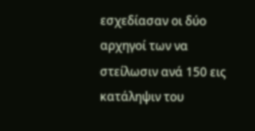εσχεδίασαν οι δύο αρχηγοί των να στείλωσιν ανά 150 εις κατάληψιν του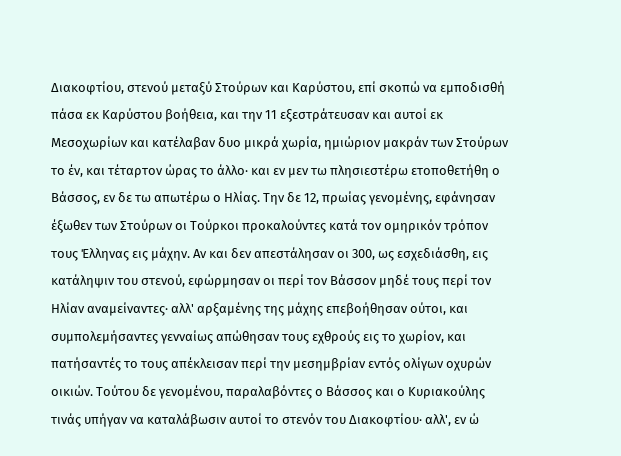Διακοφτίου, στενού μεταξύ Στούρων και Καρύστου, επί σκοπώ να εμποδισθή πάσα εκ Καρύστου βοήθεια, και την 11 εξεστράτευσαν και αυτοί εκ Μεσοχωρίων και κατέλαβαν δυο μικρά χωρία, ημιώριον μακράν των Στούρων το έν, και τέταρτον ώρας το άλλο· και εν μεν τω πλησιεστέρω ετοποθετήθη ο Βάσσος, εν δε τω απωτέρω ο Ηλίας. Την δε 12, πρωίας γενομένης, εφάνησαν έξωθεν των Στούρων οι Τούρκοι προκαλούντες κατά τον ομηρικόν τρόπον τους Έλληνας εις μάχην. Αν και δεν απεστάλησαν οι 300, ως εσχεδιάσθη, εις κατάληψιν του στενού, εφώρμησαν οι περί τον Βάσσον μηδέ τους περί τον Ηλίαν αναμείναντες· αλλ' αρξαμένης της μάχης επεβοήθησαν ούτοι, και συμπολεμήσαντες γενναίως απώθησαν τους εχθρούς εις το χωρίον, και πατήσαντές το τους απέκλεισαν περί την μεσημβρίαν εντός ολίγων οχυρών οικιών. Τούτου δε γενομένου, παραλαβόντες ο Βάσσος και ο Κυριακούλης τινάς υπήγαν να καταλάβωσιν αυτοί το στενόν του Διακοφτίου· αλλ', εν ώ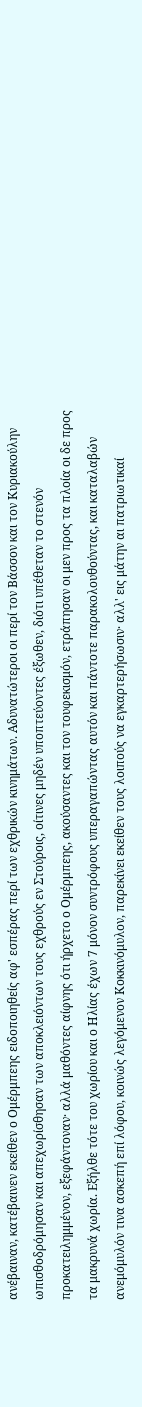ανέβαιναν, κατέβαινεν εκείθεν ο Ομέρμπεης ειδοποιηθείς αφ' εσπέρας περί των εχθρικών κινημάτων. Αδυνατώτεροι οι περί τον Βάσσον και τον Κυριακούλην ωπισθοδρόμησαν και απεχωρίσθησαν των αποκλειόντων τους εχθρούς εν Στούροις, οίτινες μηδέν υποπτεύοντες έξωθεν, διότι υπέθεταν το στενόν προκατειλημμένον, εξεφάντοναν· αλλά μαθόντες αίφνης ότι ήρχετο ο Ομέρμπεης, ακούσαντες και τον τουφεκισμόν, ετράπησαν οι μεν προς τα πλοία οι δε προς τα μακρυνά χωρία. Εξήλθε τότε του χωρίου και ο Ηλίας έχων 7 μόνον συντρόφους υπεραγαπώντας αυτόν και πάντοτε παρακολουθούντας, και καταλαβών ανεμόμυλόν τινα ασκεπή επί λόφου, κοινώς λεγόμενον Κοκκινόμυλον, παρεκίνει εκείθεν τους λοιπούς να εγκαρτερήσωσιν· αλλ' εις μάτην αι πατριωτικαί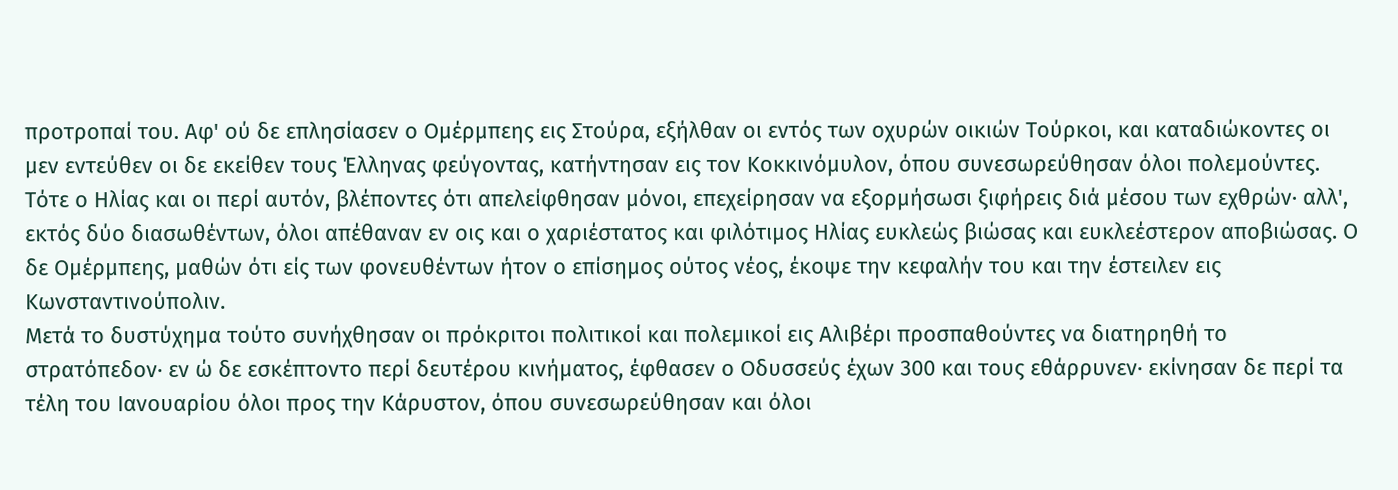προτροπαί του. Αφ' ού δε επλησίασεν ο Ομέρμπεης εις Στούρα, εξήλθαν οι εντός των οχυρών οικιών Τούρκοι, και καταδιώκοντες οι μεν εντεύθεν οι δε εκείθεν τους Έλληνας φεύγοντας, κατήντησαν εις τον Κοκκινόμυλον, όπου συνεσωρεύθησαν όλοι πολεμούντες. Τότε ο Ηλίας και οι περί αυτόν, βλέποντες ότι απελείφθησαν μόνοι, επεχείρησαν να εξορμήσωσι ξιφήρεις διά μέσου των εχθρών· αλλ', εκτός δύο διασωθέντων, όλοι απέθαναν εν οις και ο χαριέστατος και φιλότιμος Ηλίας ευκλεώς βιώσας και ευκλεέστερον αποβιώσας. Ο δε Ομέρμπεης, μαθών ότι είς των φονευθέντων ήτον ο επίσημος ούτος νέος, έκοψε την κεφαλήν του και την έστειλεν εις Κωνσταντινούπολιν.
Μετά το δυστύχημα τούτο συνήχθησαν οι πρόκριτοι πολιτικοί και πολεμικοί εις Αλιβέρι προσπαθούντες να διατηρηθή το στρατόπεδον· εν ώ δε εσκέπτοντο περί δευτέρου κινήματος, έφθασεν ο Οδυσσεύς έχων 300 και τους εθάρρυνεν· εκίνησαν δε περί τα τέλη του Ιανουαρίου όλοι προς την Κάρυστον, όπου συνεσωρεύθησαν και όλοι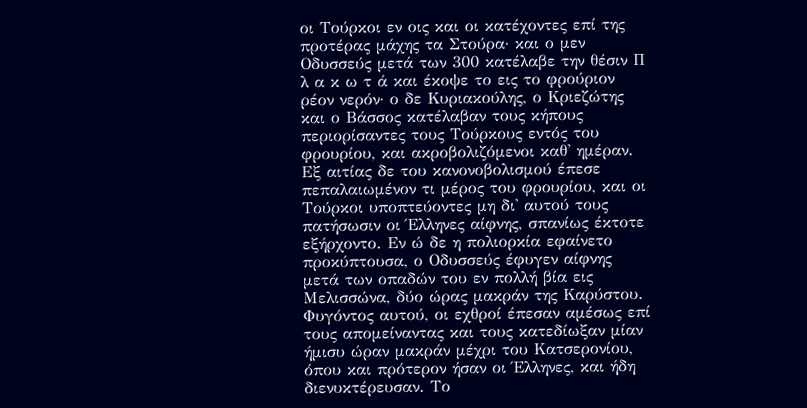οι Τούρκοι εν οις και οι κατέχοντες επί της προτέρας μάχης τα Στούρα· και ο μεν Οδυσσεύς μετά των 300 κατέλαβε την θέσιν Π λ α κ ω τ ά και έκοψε το εις το φρούριον ρέον νερόν· ο δε Κυριακούλης, ο Κριεζώτης και ο Βάσσος κατέλαβαν τους κήπους περιορίσαντες τους Τούρκους εντός του φρουρίου, και ακροβολιζόμενοι καθ' ημέραν. Εξ αιτίας δε του κανονοβολισμού έπεσε πεπαλαιωμένον τι μέρος του φρουρίου, και οι Τούρκοι υποπτεύοντες μη δι' αυτού τους πατήσωσιν οι Έλληνες αίφνης, σπανίως έκτοτε εξήρχοντο. Εν ώ δε η πολιορκία εφαίνετο προκύπτουσα, ο Οδυσσεύς έφυγεν αίφνης μετά των οπαδών του εν πολλή βία εις Μελισσώνα, δύο ώρας μακράν της Καρύστου. Φυγόντος αυτού, οι εχθροί έπεσαν αμέσως επί τους απομείναντας και τους κατεδίωξαν μίαν ήμισυ ώραν μακράν μέχρι του Κατσερονίου, όπου και πρότερον ήσαν οι Έλληνες, και ήδη διενυκτέρευσαν. Το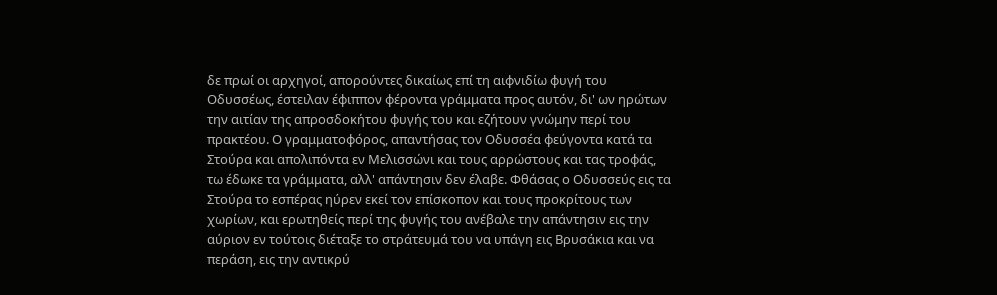δε πρωί οι αρχηγοί, απορούντες δικαίως επί τη αιφνιδίω φυγή του Οδυσσέως, έστειλαν έφιππον φέροντα γράμματα προς αυτόν, δι' ων ηρώτων την αιτίαν της απροσδοκήτου φυγής του και εζήτουν γνώμην περί του πρακτέου. Ο γραμματοφόρος, απαντήσας τον Οδυσσέα φεύγοντα κατά τα Στούρα και απολιπόντα εν Μελισσώνι και τους αρρώστους και τας τροφάς, τω έδωκε τα γράμματα, αλλ' απάντησιν δεν έλαβε. Φθάσας ο Οδυσσεύς εις τα Στούρα το εσπέρας ηύρεν εκεί τον επίσκοπον και τους προκρίτους των χωρίων, και ερωτηθείς περί της φυγής του ανέβαλε την απάντησιν εις την αύριον εν τούτοις διέταξε το στράτευμά του να υπάγη εις Βρυσάκια και να περάση, εις την αντικρύ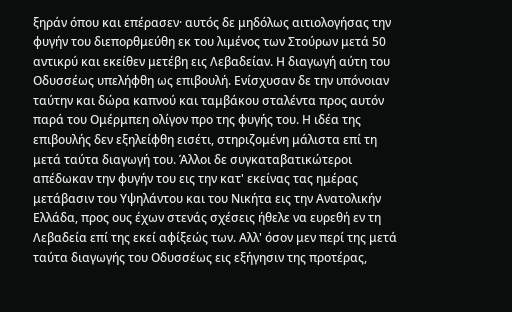ξηράν όπου και επέρασεν· αυτός δε μηδόλως αιτιολογήσας την φυγήν του διεπορθμεύθη εκ του λιμένος των Στούρων μετά 50 αντικρύ και εκείθεν μετέβη εις Λεβαδείαν. Η διαγωγή αύτη του Οδυσσέως υπελήφθη ως επιβουλή. Ενίσχυσαν δε την υπόνοιαν ταύτην και δώρα καπνού και ταμβάκου σταλέντα προς αυτόν παρά του Ομέρμπεη ολίγον προ της φυγής του. Η ιδέα της επιβουλής δεν εξηλείφθη εισέτι, στηριζομένη μάλιστα επί τη μετά ταύτα διαγωγή του. Άλλοι δε συγκαταβατικώτεροι απέδωκαν την φυγήν του εις την κατ' εκείνας τας ημέρας μετάβασιν του Υψηλάντου και του Νικήτα εις την Ανατολικήν Ελλάδα, προς ους έχων στενάς σχέσεις ήθελε να ευρεθή εν τη Λεβαδεία επί της εκεί αφίξεώς των. Αλλ' όσον μεν περί της μετά ταύτα διαγωγής του Οδυσσέως εις εξήγησιν της προτέρας,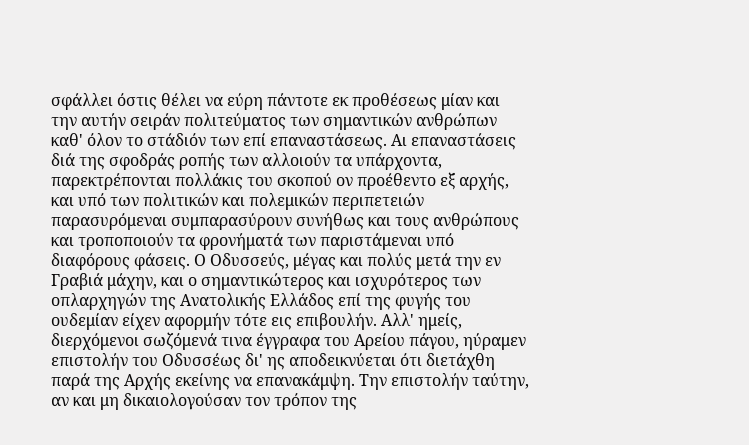σφάλλει όστις θέλει να εύρη πάντοτε εκ προθέσεως μίαν και την αυτήν σειράν πολιτεύματος των σημαντικών ανθρώπων καθ' όλον το στάδιόν των επί επαναστάσεως. Αι επαναστάσεις διά της σφοδράς ροπής των αλλοιούν τα υπάρχοντα, παρεκτρέπονται πολλάκις του σκοπού ον προέθεντο εξ αρχής, και υπό των πολιτικών και πολεμικών περιπετειών παρασυρόμεναι συμπαρασύρουν συνήθως και τους ανθρώπους και τροποποιούν τα φρονήματά των παριστάμεναι υπό διαφόρους φάσεις. Ο Οδυσσεύς, μέγας και πολύς μετά την εν Γραβιά μάχην, και ο σημαντικώτερος και ισχυρότερος των οπλαρχηγών της Ανατολικής Ελλάδος επί της φυγής του ουδεμίαν είχεν αφορμήν τότε εις επιβουλήν. Αλλ' ημείς, διερχόμενοι σωζόμενά τινα έγγραφα του Αρείου πάγου, ηύραμεν επιστολήν του Οδυσσέως δι' ης αποδεικνύεται ότι διετάχθη παρά της Αρχής εκείνης να επανακάμψη. Την επιστολήν ταύτην, αν και μη δικαιολογούσαν τον τρόπον της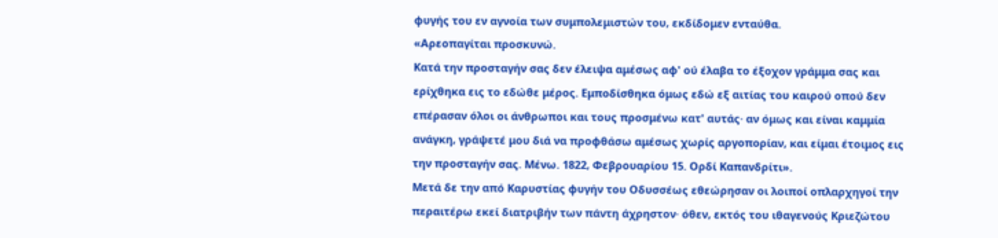φυγής του εν αγνοία των συμπολεμιστών του, εκδίδομεν ενταύθα.
«Αρεοπαγίται προσκυνώ.
Κατά την προσταγήν σας δεν έλειψα αμέσως αφ' ού έλαβα το έξοχον γράμμα σας και ερίχθηκα εις το εδώθε μέρος. Εμποδίσθηκα όμως εδώ εξ αιτίας του καιρού οπού δεν επέρασαν όλοι οι άνθρωποι και τους προσμένω κατ' αυτάς· αν όμως και είναι καμμία ανάγκη, γράψετέ μου διά να προφθάσω αμέσως χωρίς αργοπορίαν, και είμαι έτοιμος εις την προσταγήν σας. Μένω. 1822, Φεβρουαρίου 15. Ορδί Καπανδρίτι».
Μετά δε την από Καρυστίας φυγήν του Οδυσσέως εθεώρησαν οι λοιποί οπλαρχηγοί την περαιτέρω εκεί διατριβήν των πάντη άχρηστον· όθεν, εκτός του ιθαγενούς Κριεζώτου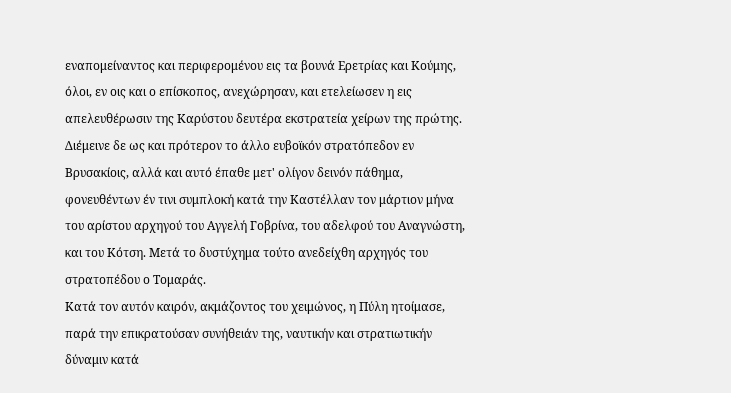εναπομείναντος και περιφερομένου εις τα βουνά Ερετρίας και Κούμης, όλοι, εν οις και ο επίσκοπος, ανεχώρησαν, και ετελείωσεν η εις απελευθέρωσιν της Καρύστου δευτέρα εκστρατεία χείρων της πρώτης. Διέμεινε δε ως και πρότερον το άλλο ευβοϊκόν στρατόπεδον εν Βρυσακίοις, αλλά και αυτό έπαθε μετ' ολίγον δεινόν πάθημα, φονευθέντων έν τινι συμπλοκή κατά την Καστέλλαν τον μάρτιον μήνα του αρίστου αρχηγού του Αγγελή Γοβρίνα, του αδελφού του Αναγνώστη, και του Κότση. Μετά το δυστύχημα τούτο ανεδείχθη αρχηγός του στρατοπέδου ο Τομαράς.
Κατά τον αυτόν καιρόν, ακμάζοντος του χειμώνος, η Πύλη ητοίμασε, παρά την επικρατούσαν συνήθειάν της, ναυτικήν και στρατιωτικήν δύναμιν κατά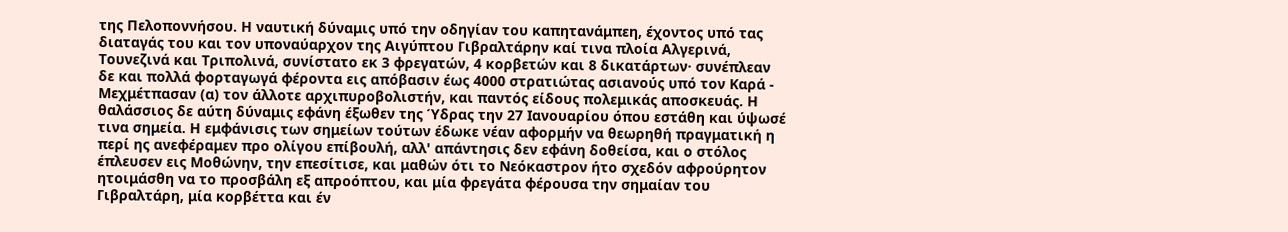της Πελοποννήσου. Η ναυτική δύναμις υπό την οδηγίαν του καπητανάμπεη, έχοντος υπό τας διαταγάς του και τον υποναύαρχον της Αιγύπτου Γιβραλτάρην καί τινα πλοία Αλγερινά, Τουνεζινά και Τριπολινά, συνίστατο εκ 3 φρεγατών, 4 κορβετών και 8 δικατάρτων· συνέπλεαν δε και πολλά φορταγωγά φέροντα εις απόβασιν έως 4000 στρατιώτας ασιανούς υπό τον Καρά - Μεχμέτπασαν (α) τον άλλοτε αρχιπυροβολιστήν, και παντός είδους πολεμικάς αποσκευάς. Η θαλάσσιος δε αύτη δύναμις εφάνη έξωθεν της Ύδρας την 27 Ιανουαρίου όπου εστάθη και ύψωσέ τινα σημεία. Η εμφάνισις των σημείων τούτων έδωκε νέαν αφορμήν να θεωρηθή πραγματική η περί ης ανεφέραμεν προ ολίγου επίβουλή, αλλ' απάντησις δεν εφάνη δοθείσα, και ο στόλος έπλευσεν εις Μοθώνην, την επεσίτισε, και μαθών ότι το Νεόκαστρον ήτο σχεδόν αφρούρητον ητοιμάσθη να το προσβάλη εξ απροόπτου, και μία φρεγάτα φέρουσα την σημαίαν του Γιβραλτάρη, μία κορβέττα και έν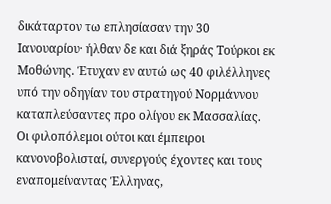δικάταρτον τω επλησίασαν την 30 Ιανουαρίου· ήλθαν δε και διά ξηράς Τούρκοι εκ Μοθώνης. Έτυχαν εν αυτώ ως 40 φιλέλληνες υπό την οδηγίαν του στρατηγού Νορμάννου καταπλεύσαντες προ ολίγου εκ Μασσαλίας. Οι φιλοπόλεμοι ούτοι και έμπειροι κανονοβολισταί, συνεργούς έχοντες και τους εναπομείναντας Έλληνας,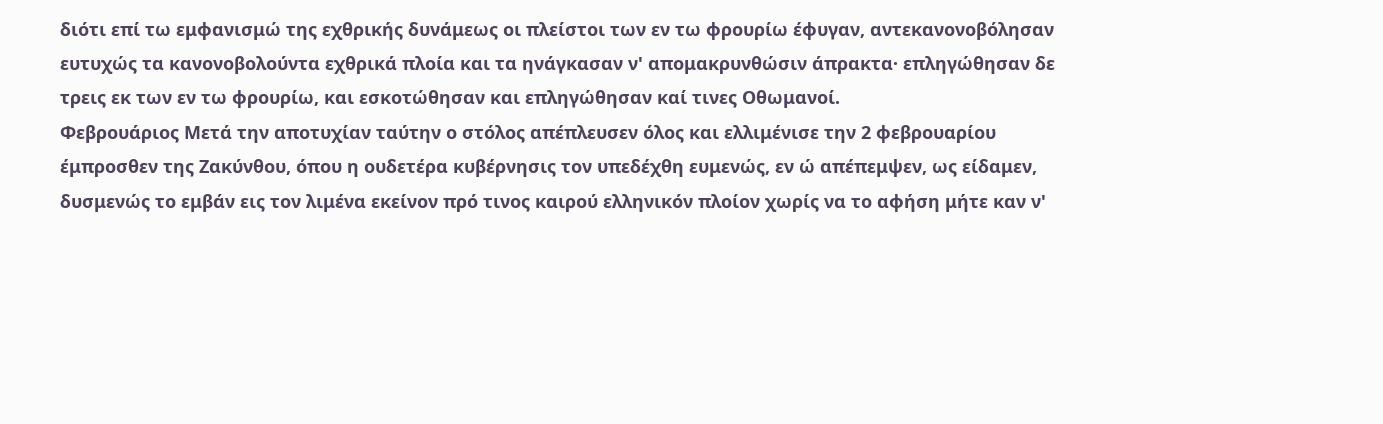διότι επί τω εμφανισμώ της εχθρικής δυνάμεως οι πλείστοι των εν τω φρουρίω έφυγαν, αντεκανονοβόλησαν ευτυχώς τα κανονοβολούντα εχθρικά πλοία και τα ηνάγκασαν ν' απομακρυνθώσιν άπρακτα· επληγώθησαν δε τρεις εκ των εν τω φρουρίω, και εσκοτώθησαν και επληγώθησαν καί τινες Οθωμανοί.
Φεβρουάριος Μετά την αποτυχίαν ταύτην ο στόλος απέπλευσεν όλος και ελλιμένισε την 2 φεβρουαρίου έμπροσθεν της Ζακύνθου, όπου η ουδετέρα κυβέρνησις τον υπεδέχθη ευμενώς, εν ώ απέπεμψεν, ως είδαμεν, δυσμενώς το εμβάν εις τον λιμένα εκείνον πρό τινος καιρού ελληνικόν πλοίον χωρίς να το αφήση μήτε καν ν'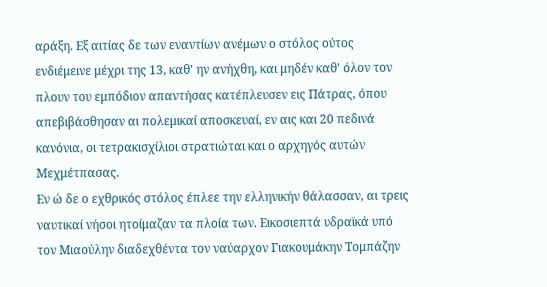αράξη. Εξ αιτίας δε των εναντίων ανέμων ο στόλος ούτος ενδιέμεινε μέχρι της 13, καθ' ην ανήχθη, και μηδέν καθ' όλον τον πλουν του εμπόδιον απαντήσας κατέπλευσεν εις Πάτρας, όπου απεβιβάσθησαν αι πολεμικαί αποσκευαί, εν αις και 20 πεδινά κανόνια, οι τετρακισχίλιοι στρατιώται και ο αρχηγός αυτών Μεχμέτπασας.
Εν ώ δε ο εχθρικός στόλος έπλεε την ελληνικήν θάλασσαν, αι τρεις ναυτικαί νήσοι ητοίμαζαν τα πλοία των. Εικοσιεπτά υδραϊκά υπό τον Μιαούλην διαδεχθέντα τον ναύαρχον Γιακουμάκην Τομπάζην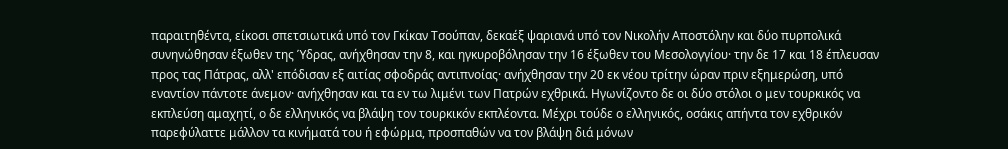παραιτηθέντα, είκοσι σπετσιωτικά υπό τον Γκίκαν Τσούπαν, δεκαέξ ψαριανά υπό τον Νικολήν Αποστόλην και δύο πυρπολικά συνηνώθησαν έξωθεν της Ύδρας, ανήχθησαν την 8, και ηγκυροβόλησαν την 16 έξωθεν του Μεσολογγίου· την δε 17 και 18 έπλευσαν προς τας Πάτρας, αλλ' επόδισαν εξ αιτίας σφοδράς αντιπνοίας· ανήχθησαν την 20 εκ νέου τρίτην ώραν πριν εξημερώση, υπό εναντίον πάντοτε άνεμον· ανήχθησαν και τα εν τω λιμένι των Πατρών εχθρικά. Ηγωνίζοντο δε οι δύο στόλοι ο μεν τουρκικός να εκπλεύση αμαχητί, ο δε ελληνικός να βλάψη τον τουρκικόν εκπλέοντα. Μέχρι τούδε ο ελληνικός, οσάκις απήντα τον εχθρικόν παρεφύλαττε μάλλον τα κινήματά του ή εφώρμα, προσπαθών να τον βλάψη διά μόνων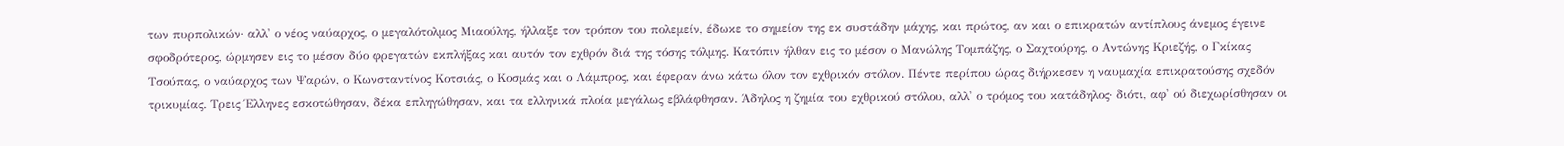των πυρπολικών· αλλ' ο νέος ναύαρχος, ο μεγαλότολμος Μιαούλης, ήλλαξε τον τρόπον του πολεμείν, έδωκε το σημείον της εκ συστάδην μάχης, και πρώτος, αν και ο επικρατών αντίπλους άνεμος έγεινε σφοδρότερος, ώρμησεν εις το μέσον δύο φρεγατών εκπλήξας και αυτόν τον εχθρόν διά της τόσης τόλμης. Κατόπιν ήλθαν εις το μέσον ο Μανώλης Τομπάζης, ο Σαχτούρης, ο Αντώνης Κριεζής, ο Γκίκας Τσούπας, ο ναύαρχος των Ψαρών, ο Κωνσταντίνος Κοτσιάς, ο Κοσμάς και ο Λάμπρος, και έφεραν άνω κάτω όλον τον εχθρικόν στόλον. Πέντε περίπου ώρας διήρκεσεν η ναυμαχία επικρατούσης σχεδόν τρικυμίας. Τρεις Έλληνες εσκοτώθησαν, δέκα επληγώθησαν, και τα ελληνικά πλοία μεγάλως εβλάφθησαν. Άδηλος η ζημία του εχθρικού στόλου, αλλ' ο τρόμος του κατάδηλος· διότι, αφ' ού διεχωρίσθησαν οι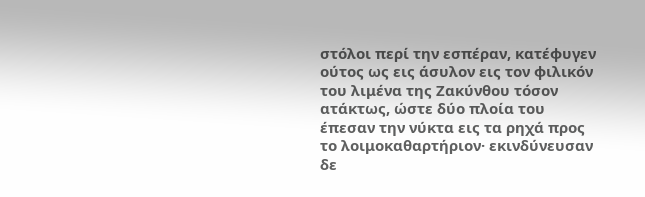στόλοι περί την εσπέραν, κατέφυγεν ούτος ως εις άσυλον εις τον φιλικόν του λιμένα της Ζακύνθου τόσον ατάκτως, ώστε δύο πλοία του έπεσαν την νύκτα εις τα ρηχά προς το λοιμοκαθαρτήριον· εκινδύνευσαν δε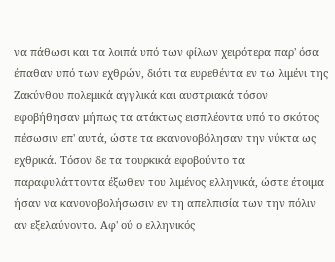να πάθωσι και τα λοιπά υπό των φίλων χειρότερα παρ' όσα έπαθαν υπό των εχθρών, διότι τα ευρεθέντα εν τω λιμένι της Ζακύνθου πολεμικά αγγλικά και αυστριακά τόσον εφοβήθησαν μήπως τα ατάκτως εισπλέοντα υπό το σκότος πέσωσιν επ' αυτά, ώστε τα εκανονοβόλησαν την νύκτα ως εχθρικά. Τόσον δε τα τουρκικά εφοβούντο τα παραφυλάττοντα έξωθεν του λιμένος ελληνικά, ώστε έτοιμα ήσαν να κανονοβολήσωσιν εν τη απελπισία των την πόλιν αν εξελαύνοντο. Αφ' ού ο ελληνικός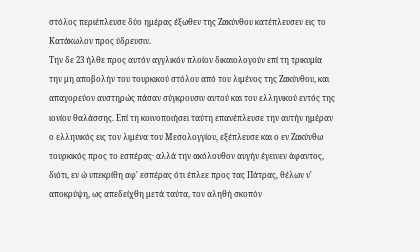στόλος περιέπλευσε δύο ημέρας έξωθεν της Ζακύνθου κατέπλευσεν εις το Κατάκωλον προς ύδρευσιν.
Την δε 23 ήλθε προς αυτόν αγγλικόν πλοίον δικαιολογούν επί τη τρικυμία την μη αποβολήν του τουρκικού στόλου από του λιμένος της Ζακύνθου, και απαγορεύον αυστηρώς πάσαν σύγκρουσιν αυτού και του ελληνικού εντός της ιονίου θαλάσσης. Επί τη κοινοποιήσει ταύτη επανέπλευσε την αυτήν ημέραν ο ελληνικός εις τον λιμένα του Μεσολογγίου, εξέπλευσε και ο εν Ζακύνθω τουρκικός προς το εσπέρας· αλλά την ακόλουθον αυγήν έγεινεν άφαντος, διότι, εν ώ υπεκρίθη αφ' εσπέρας ότι έπλεε προς τας Πάτρας, θέλων ν' αποκρύψη, ως απεδείχθη μετά ταύτα, τον αληθή σκοπόν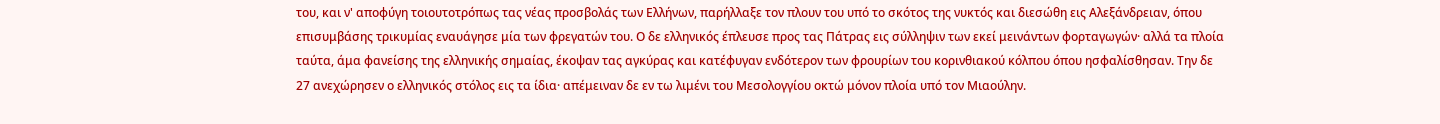του, και ν' αποφύγη τοιουτοτρόπως τας νέας προσβολάς των Ελλήνων, παρήλλαξε τον πλουν του υπό το σκότος της νυκτός και διεσώθη εις Αλεξάνδρειαν, όπου επισυμβάσης τρικυμίας εναυάγησε μία των φρεγατών του. Ο δε ελληνικός έπλευσε προς τας Πάτρας εις σύλληψιν των εκεί μεινάντων φορταγωγών· αλλά τα πλοία ταύτα, άμα φανείσης της ελληνικής σημαίας, έκοψαν τας αγκύρας και κατέφυγαν ενδότερον των φρουρίων του κορινθιακού κόλπου όπου ησφαλίσθησαν. Την δε 27 ανεχώρησεν ο ελληνικός στόλος εις τα ίδια· απέμειναν δε εν τω λιμένι του Μεσολογγίου οκτώ μόνον πλοία υπό τον Μιαούλην.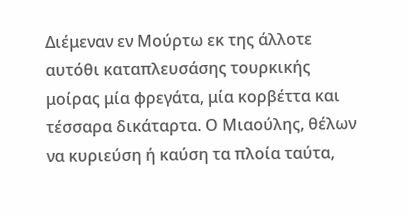Διέμεναν εν Μούρτω εκ της άλλοτε αυτόθι καταπλευσάσης τουρκικής μοίρας μία φρεγάτα, μία κορβέττα και τέσσαρα δικάταρτα. Ο Μιαούλης, θέλων να κυριεύση ή καύση τα πλοία ταύτα,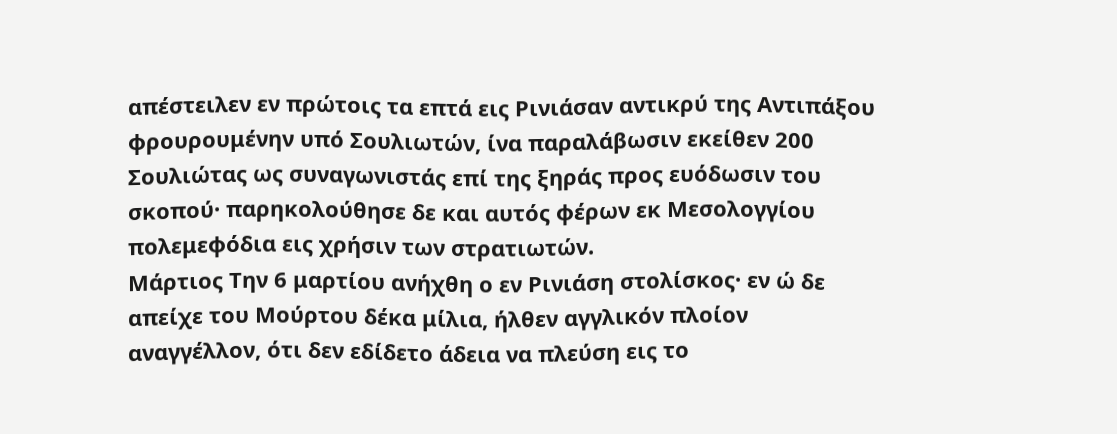απέστειλεν εν πρώτοις τα επτά εις Ρινιάσαν αντικρύ της Αντιπάξου φρουρουμένην υπό Σουλιωτών, ίνα παραλάβωσιν εκείθεν 200 Σουλιώτας ως συναγωνιστάς επί της ξηράς προς ευόδωσιν του σκοπού· παρηκολούθησε δε και αυτός φέρων εκ Μεσολογγίου πολεμεφόδια εις χρήσιν των στρατιωτών.
Μάρτιος Την 6 μαρτίου ανήχθη ο εν Ρινιάση στολίσκος· εν ώ δε απείχε του Μούρτου δέκα μίλια, ήλθεν αγγλικόν πλοίον αναγγέλλον, ότι δεν εδίδετο άδεια να πλεύση εις το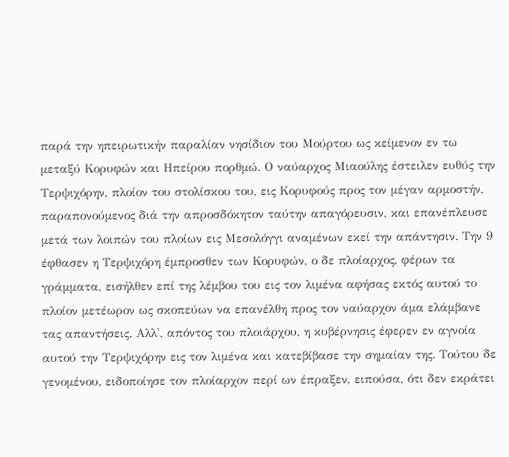παρά την ηπειρωτικήν παραλίαν νησίδιον του Μούρτου ως κείμενον εν τω μεταξύ Κορυφών και Ηπείρου πορθμώ. Ο ναύαρχος Μιαούλης έστειλεν ευθύς την Τερψιχόρην, πλοίον του στολίσκου του, εις Κορυφούς προς τον μέγαν αρμοστήν, παραπονούμενος διά την απροσδόκητον ταύτην απαγόρευσιν, και επανέπλευσε μετά των λοιπών του πλοίων εις Μεσολόγγι αναμένων εκεί την απάντησιν. Την 9 έφθασεν η Τερψιχόρη έμπροσθεν των Κορυφών, ο δε πλοίαρχος, φέρων τα γράμματα, εισήλθεν επί της λέμβου του εις τον λιμένα αφήσας εκτός αυτού το πλοίον μετέωρον ως σκοπεύων να επανέλθη προς τον ναύαρχον άμα ελάμβανε τας απαντήσεις. Αλλ', απόντος του πλοιάρχου, η κυβέρνησις έφερεν εν αγνοία αυτού την Τερψιχόρην εις τον λιμένα και κατεβίβασε την σημαίαν της. Τούτου δε γενομένου, ειδοποίησε τον πλοίαρχον περί ων έπραξεν, ειπούσα, ότι δεν εκράτει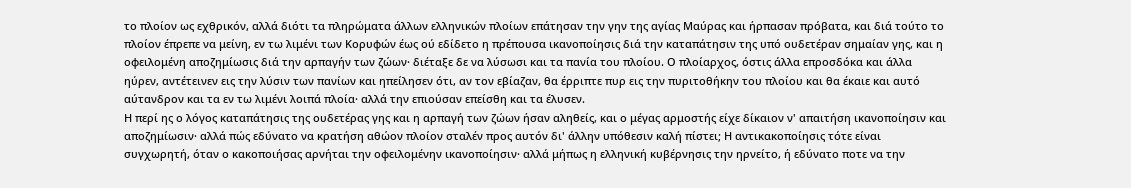το πλοίον ως εχθρικόν, αλλά διότι τα πληρώματα άλλων ελληνικών πλοίων επάτησαν την γην της αγίας Μαύρας και ήρπασαν πρόβατα, και διά τούτο το πλοίον έπρεπε να μείνη, εν τω λιμένι των Κορυφών έως ού εδίδετο η πρέπουσα ικανοποίησις διά την καταπάτησιν της υπό ουδετέραν σημαίαν γης, και η οφειλομένη αποζημίωσις διά την αρπαγήν των ζώων· διέταξε δε να λύσωσι και τα πανία του πλοίου. Ο πλοίαρχος, όστις άλλα επροσδόκα και άλλα ηύρεν, αντέτεινεν εις την λύσιν των πανίων και ηπείλησεν ότι, αν τον εβίαζαν, θα έρριπτε πυρ εις την πυριτοθήκην του πλοίου και θα έκαιε και αυτό αύτανδρον και τα εν τω λιμένι λοιπά πλοία· αλλά την επιούσαν επείσθη και τα έλυσεν.
Η περί ης ο λόγος καταπάτησις της ουδετέρας γης και η αρπαγή των ζώων ήσαν αληθείς, και ο μέγας αρμοστής είχε δίκαιον ν' απαιτήση ικανοποίησιν και αποζημίωσιν· αλλά πώς εδύνατο να κρατήση αθώον πλοίον σταλέν προς αυτόν δι' άλλην υπόθεσιν καλή πίστει; Η αντικακοποίησις τότε είναι συγχωρητή, όταν ο κακοποιήσας αρνήται την οφειλομένην ικανοποίησιν· αλλά μήπως η ελληνική κυβέρνησις την ηρνείτο, ή εδύνατο ποτε να την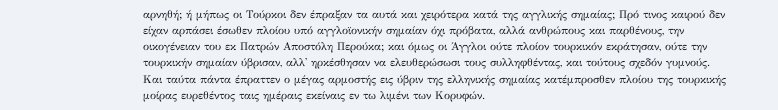αρνηθή; ή μήπως οι Τούρκοι δεν έπραξαν τα αυτά και χειρότερα κατά της αγγλικής σημαίας; Πρό τινος καιρού δεν είχαν αρπάσει έσωθεν πλοίου υπό αγγλοϊονικήν σημαίαν όχι πρόβατα, αλλά ανθρώπους και παρθένους, την οικογένειαν του εκ Πατρών Αποστόλη Περούκα; και όμως οι Άγγλοι ούτε πλοίον τουρκικόν εκράτησαν, ούτε την τουρκικήν σημαίαν ύβρισαν, αλλ' ηρκέσθησαν να ελευθερώσωσι τους συλληφθέντας, και τούτους σχεδόν γυμνούς. Και ταύτα πάντα έπραττεν ο μέγας αρμοστής εις ύβριν της ελληνικής σημαίας κατέμπροσθεν πλοίου της τουρκικής μοίρας ευρεθέντος ταις ημέραις εκείναις εν τω λιμένι των Κορυφών.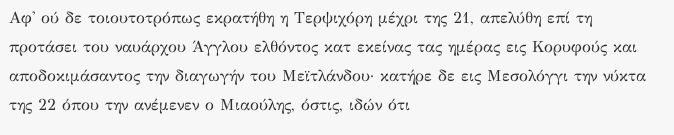Αφ' ού δε τοιουτοτρόπως εκρατήθη η Τερψιχόρη μέχρι της 21, απελύθη επί τη προτάσει του ναυάρχου Άγγλου ελθόντος κατ εκείνας τας ημέρας εις Κορυφούς και αποδοκιμάσαντος την διαγωγήν του Μεϊτλάνδου· κατήρε δε εις Μεσολόγγι την νύκτα της 22 όπου την ανέμενεν ο Μιαούλης, όστις, ιδών ότι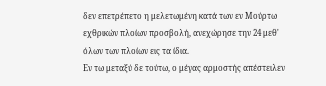δεν επετρέπετο η μελετωμένη κατά των εν Μούρτω εχθρικών πλοίων προσβολή, ανεχώρησε την 24 μεθ' όλων των πλοίων εις τα ίδια.
Εν τω μεταξύ δε τούτω, ο μέγας αρμοστής απέστειλεν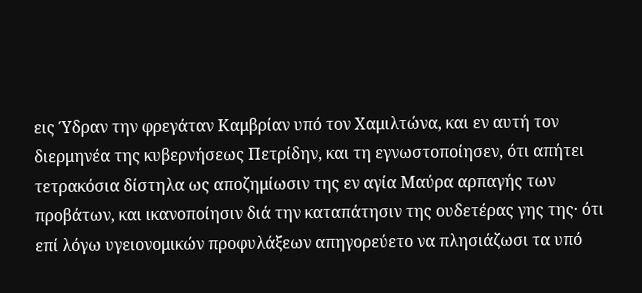εις Ύδραν την φρεγάταν Καμβρίαν υπό τον Χαμιλτώνα, και εν αυτή τον διερμηνέα της κυβερνήσεως Πετρίδην, και τη εγνωστοποίησεν, ότι απήτει τετρακόσια δίστηλα ως αποζημίωσιν της εν αγία Μαύρα αρπαγής των προβάτων, και ικανοποίησιν διά την καταπάτησιν της ουδετέρας γης της· ότι επί λόγω υγειονομικών προφυλάξεων απηγορεύετο να πλησιάζωσι τα υπό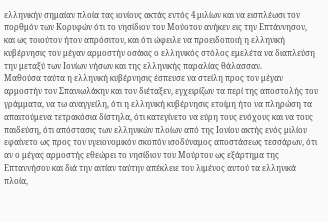ελληνικήν σημαίαν πλοία τας ιονίους ακτάς εντός 4 μιλίων και να εισπλέωσι τον πορθμόν των Κορυφών ότι το νησίδιον του Μούοτου ανήκεν εις την Επτάννησον, και ως τοιούτον ήτον απρόσιτον, και ότι ώφειλε να προειδοποιή η ελληνική κυβέρνησις τον μέγαν αρμοστήν οσάκις ο ελληνικός στόλος εμελέτα να διαπλεύση την μεταξύ των Ιονίων νήσων και της ελληνικής παραλίας θάλασσαν.
Μαθούσα ταύτα η ελληνική κυβέρνησις έσπευσε να στείλη προς τον μέγαν αρμοστήν τον Σπανιωλάκην και τον διέταξεν, εγχειρίζων τα περί της αποστολής του γράμματα, να τω αναγγείλη, ότι η ελληνική κυβέρνησις ετοίμη ήτο να πληρώση τα απαιτούμενα τετρακόσια δίστηλα, ότι κατεγίνετο να εύρη τους ενόχους και να τους παιδεύση, ότι απόστασις των ελληνικών πλοίων από της Ιονίου ακτής ενός μιλίου εφαίνετο ως προς τον υγειονομικόν σκοπόν ισοδύναμος αποστάσεως τεσσάρων, ότι αν ο μέγας αρμοστής εθεώρει το νησίδιον του Μούρτου ως εξάρτημα της Επταννήσου και διά την αιτίαν ταύτην απέκλειε του λιμένος αυτού τα ελληνικά πλοία,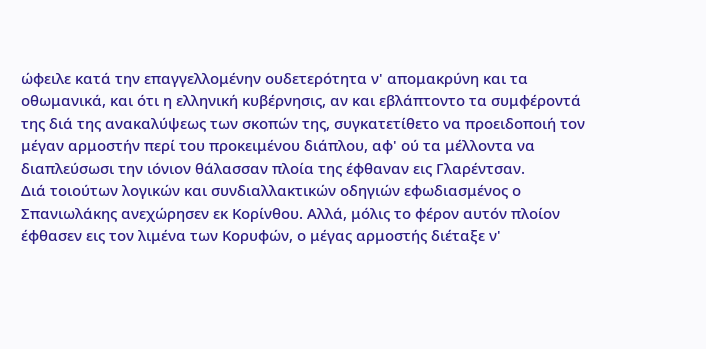ώφειλε κατά την επαγγελλομένην ουδετερότητα ν' απομακρύνη και τα οθωμανικά, και ότι η ελληνική κυβέρνησις, αν και εβλάπτοντο τα συμφέροντά της διά της ανακαλύψεως των σκοπών της, συγκατετίθετο να προειδοποιή τον μέγαν αρμοστήν περί του προκειμένου διάπλου, αφ' ού τα μέλλοντα να διαπλεύσωσι την ιόνιον θάλασσαν πλοία της έφθαναν εις Γλαρέντσαν.
Διά τοιούτων λογικών και συνδιαλλακτικών οδηγιών εφωδιασμένος ο Σπανιωλάκης ανεχώρησεν εκ Κορίνθου. Αλλά, μόλις το φέρον αυτόν πλοίον έφθασεν εις τον λιμένα των Κορυφών, ο μέγας αρμοστής διέταξε ν'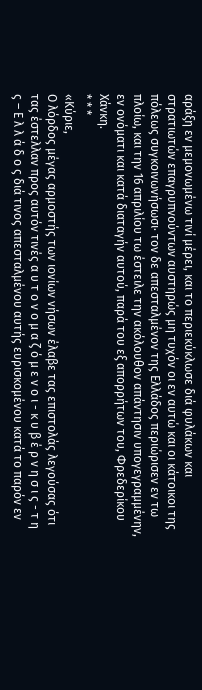αράξη εν μεμονωμένω τινί μέρει, και το περιεκύκλωσε διά φυλάκων και στρατιωτών επαγρυπνούντων αυστηρώς μη τυχόν οι εν αυτώ και οι κάτοικοι της πόλεως συγκοινωνήσωσι· τον δε απεσταλμένον της Ελλάδος περιώρισεν εν τω πλοίω, και την 16 απριλίου τω έστειλε την ακόλουθον απάντησιν υπογεγραμμένην, εν ονόματι και κατά διαταγήν αυτού, παρά του εξ απορρήτων του, Φρεδερίκου Χάνκη.
* * *
«Κύριε,
Ο λόρδος μέγας αρμοστής των ιονίων νήσων έλαβε τας επιστολάς λεγούσας ότι τας έστελλαν προς αυτόν τινές α υ τ ο ν ο μ α ζ ό μ ε ν ο ι - κ υ β έ ρ ν η σ ι ς - τ η ς – Ε λ λ ά δ ο ς διά τινος απεσταλμένου αυτής ευρισκομένου κατά το παρόν εν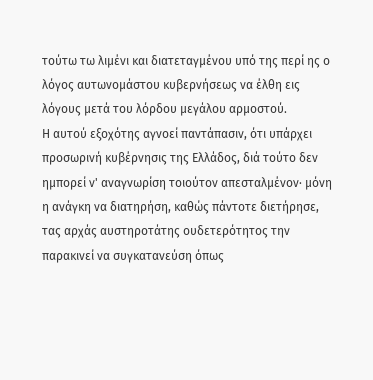τούτω τω λιμένι και διατεταγμένου υπό της περί ης ο λόγος αυτωνομάστου κυβερνήσεως να έλθη εις λόγους μετά του λόρδου μεγάλου αρμοστού.
Η αυτού εξοχότης αγνοεί παντάπασιν, ότι υπάρχει προσωρινή κυβέρνησις της Ελλάδος, διά τούτο δεν ημπορεί ν' αναγνωρίση τοιούτον απεσταλμένον· μόνη η ανάγκη να διατηρήση, καθώς πάντοτε διετήρησε, τας αρχάς αυστηροτάτης ουδετερότητος την παρακινεί να συγκατανεύση όπως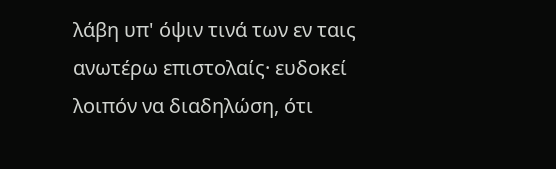λάβη υπ' όψιν τινά των εν ταις ανωτέρω επιστολαίς· ευδοκεί λοιπόν να διαδηλώση, ότι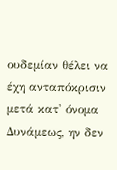ουδεμίαν θέλει να έχη ανταπόκρισιν μετά κατ' όνομα Δυνάμεως, ην δεν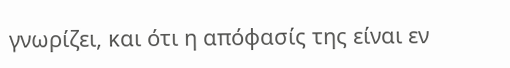γνωρίζει, και ότι η απόφασίς της είναι εν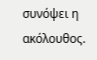συνόψει η ακόλουθος.